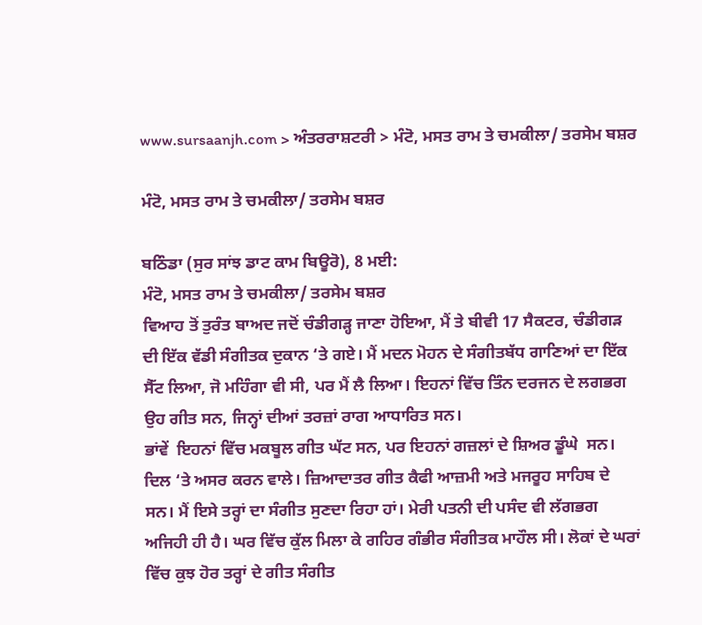www.sursaanjh.com > ਅੰਤਰਰਾਸ਼ਟਰੀ > ਮੰਟੋ, ਮਸਤ ਰਾਮ ਤੇ ਚਮਕੀਲਾ/ ਤਰਸੇਮ ਬਸ਼ਰ

ਮੰਟੋ, ਮਸਤ ਰਾਮ ਤੇ ਚਮਕੀਲਾ/ ਤਰਸੇਮ ਬਸ਼ਰ

ਬਠਿੰਡਾ (ਸੁਰ ਸਾਂਝ ਡਾਟ ਕਾਮ ਬਿਊਰੋ), 8 ਮਈ:
ਮੰਟੋ, ਮਸਤ ਰਾਮ ਤੇ ਚਮਕੀਲਾ/ ਤਰਸੇਮ ਬਸ਼ਰ
ਵਿਆਹ ਤੋਂ ਤੁਰੰਤ ਬਾਅਦ ਜਦੋਂ ਚੰਡੀਗੜ੍ਹ ਜਾਣਾ ਹੋਇਆ, ਮੈਂ ਤੇ ਬੀਵੀ 17 ਸੈਕਟਰ, ਚੰਡੀਗੜ ਦੀ ਇੱਕ ਵੱਡੀ ਸੰਗੀਤਕ ਦੁਕਾਨ ‘ਤੇ ਗਏ। ਮੈਂ ਮਦਨ ਮੋਹਨ ਦੇ ਸੰਗੀਤਬੱਧ ਗਾਣਿਆਂ ਦਾ ਇੱਕ ਸੈੱਟ ਲਿਆ, ਜੋ ਮਹਿੰਗਾ ਵੀ ਸੀ, ਪਰ ਮੈਂ ਲੈ ਲਿਆ। ਇਹਨਾਂ ਵਿੱਚ ਤਿੰਨ ਦਰਜਨ ਦੇ ਲਗਭਗ ਉਹ ਗੀਤ ਸਨ, ਜਿਨ੍ਹਾਂ ਦੀਆਂ ਤਰਜ਼ਾਂ ਰਾਗ ਆਧਾਰਿਤ ਸਨ।
ਭਾਂਵੇਂ  ਇਹਨਾਂ ਵਿੱਚ ਮਕਬੂਲ ਗੀਤ ਘੱਟ ਸਨ, ਪਰ ਇਹਨਾਂ ਗਜ਼ਲਾਂ ਦੇ ਸ਼ਿਅਰ ਡੂੰਘੇ  ਸਨ। ਦਿਲ ‘ਤੇ ਅਸਰ ਕਰਨ ਵਾਲੇ। ਜ਼ਿਆਦਾਤਰ ਗੀਤ ਕੈਫੀ ਆਜ਼ਮੀ ਅਤੇ ਮਜਰੂਹ ਸਾਹਿਬ ਦੇ ਸਨ। ਮੈਂ ਇਸੇ ਤਰ੍ਹਾਂ ਦਾ ਸੰਗੀਤ ਸੁਣਦਾ ਰਿਹਾ ਹਾਂ। ਮੇਰੀ ਪਤਨੀ ਦੀ ਪਸੰਦ ਵੀ ਲੱਗਭਗ ਅਜਿਹੀ ਹੀ ਹੈ। ਘਰ ਵਿੱਚ ਕੁੱਲ ਮਿਲਾ ਕੇ ਗਹਿਰ ਗੰਭੀਰ ਸੰਗੀਤਕ ਮਾਹੌਲ ਸੀ। ਲੋਕਾਂ ਦੇ ਘਰਾਂ ਵਿੱਚ ਕੁਝ ਹੋਰ ਤਰ੍ਹਾਂ ਦੇ ਗੀਤ ਸੰਗੀਤ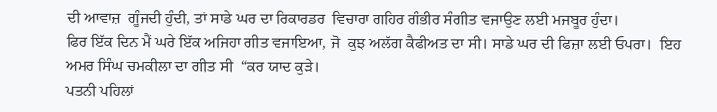ਦੀ ਆਵਾਜ਼  ਗੂੰਜਦੀ ਹੁੰਦੀ, ਤਾਂ ਸਾਡੇ ਘਰ ਦਾ ਰਿਕਾਰਡਰ  ਵਿਚਾਰਾ ਗਹਿਰ ਗੰਭੀਰ ਸੰਗੀਤ ਵਜਾਉਣ ਲਈ ਮਜਬੂਰ ਹੁੰਦਾ।
ਫਿਰ ਇੱਕ ਦਿਨ ਮੈਂ ਘਰੇ ਇੱਕ ਅਜਿਹਾ ਗੀਤ ਵਜਾਇਆ, ਜੋ  ਕੁਝ ਅਲੱਗ ਕੈਫੀਅਤ ਦਾ ਸੀ। ਸਾਡੇ ਘਰ ਦੀ ਫਿਜ਼ਾ ਲਈ ਓਪਰਾ।  ਇਹ ਅਮਰ ਸਿੰਘ ਚਮਕੀਲਾ ਦਾ ਗੀਤ ਸੀ  “ਕਰ ਯਾਦ ਕੁੜੇ।
ਪਤਨੀ ਪਹਿਲਾਂ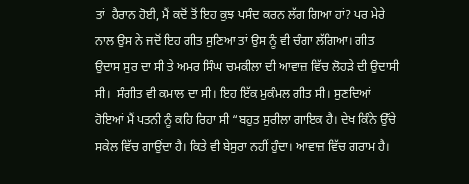ਤਾਂ  ਹੈਰਾਨ ਹੋਈ, ਮੈਂ ਕਦੋਂ ਤੋਂ ਇਹ ਕੁਝ ਪਸੰਦ ਕਰਨ ਲੱਗ ਗਿਆ ਹਾਂ? ਪਰ ਮੇਰੇ ਨਾਲ ਉਸ ਨੇ ਜਦੋਂ ਇਹ ਗੀਤ ਸੁਣਿਆ ਤਾਂ ਉਸ ਨੂੰ ਵੀ ਚੰਗਾ ਲੱਗਿਆ। ਗੀਤ ਉਦਾਸ ਸੁਰ ਦਾ ਸੀ ਤੇ ਅਮਰ ਸਿੰਘ ਚਮਕੀਲਾ ਦੀ ਆਵਾਜ਼ ਵਿੱਚ ਲੋਹੜੇ ਦੀ ਉਦਾਸੀ ਸੀ।  ਸੰਗੀਤ ਵੀ ਕਮਾਲ ਦਾ ਸੀ। ਇਹ ਇੱਕ ਮੁਕੰਮਲ ਗੀਤ ਸੀ। ਸੁਣਦਿਆਂ ਹੋਇਆਂ ਮੈਂ ਪਤਨੀ ਨੂੰ ਕਹਿ ਰਿਹਾ ਸੀ “ਬਹੁਤ ਸੁਰੀਲਾ ਗਾਇਕ ਹੈ। ਦੇਖ ਕਿੰਨੇ ਉੱਚੇ ਸਕੇਲ ਵਿੱਚ ਗਾਉਂਦਾ ਹੈ। ਕਿਤੇ ਵੀ ਬੇਸੁਰਾ ਨਹੀਂ ਹੁੰਦਾ। ਆਵਾਜ਼ ਵਿੱਚ ਗਰਾਮ ਹੈ।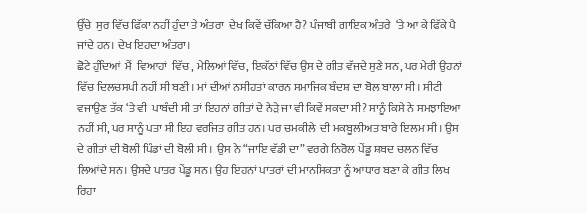ਉੱਚੇ  ਸੁਰ ਵਿੱਚ ਫਿੱਕਾ ਨਹੀਂ ਹੁੰਦਾ ਤੇ ਅੰਤਰਾ  ਦੇਖ ਕਿਵੇਂ ਚੱਕਿਆ ਹੈ? ਪੰਜਾਬੀ ਗਾਇਕ ਅੰਤਰੇ  ‘ਤੇ ਆ ਕੇ ਫਿੱਕੇ ਪੈ ਜਾਂਦੇ ਹਨ। ਦੇਖ ਇਹਦਾ ਅੰਤਰਾ।
ਛੋਟੇ ਹੁੰਦਿਆਂ  ਮੈਂ  ਵਿਆਹਾਂ  ਵਿੱਚ , ਮੇਲਿਆਂ ਵਿੱਚ, ਇਕੱਠਾਂ ਵਿੱਚ ਉਸ ਦੇ ਗੀਤ ਵੱਜਦੇ ਸੁਣੇ ਸਨ, ਪਰ ਮੇਰੀ ਉਹਨਾਂ ਵਿੱਚ ਦਿਲਚਸਪੀ ਨਹੀਂ ਸੀ ਬਣੀ। ਮਾਂ ਦੀਆਂ ਨਸੀਹਤਾਂ ਕਾਰਨ ਸਮਾਜਿਕ ਬੰਦਸ਼ ਦਾ ਬੋਲ ਬਾਲਾ ਸੀ। ਸੀਟੀ ਵਜਾਉਣ ਤੱਕ ‘ਤੇ ਵੀ  ਪਾਬੰਦੀ ਸੀ ਤਾਂ ਇਹਨਾਂ ਗੀਤਾਂ ਦੇ ਨੇੜੇ ਜਾ ਵੀ ਕਿਵੇਂ ਸਕਦਾ ਸੀ? ਸਾਨੂੰ ਕਿਸੇ ਨੇ ਸਮਝਾਇਆ ਨਹੀਂ ਸੀ, ਪਰ ਸਾਨੂੰ ਪਤਾ ਸੀ ਇਹ ਵਰਜਿਤ ਗੀਤ ਹਨ। ਪਰ ਚਮਕੀਲੇ  ਦੀ ਮਕਬੂਲੀਅਤ ਬਾਰੇ ਇਲਮ ਸੀ। ਉਸ ਦੇ ਗੀਤਾਂ ਦੀ ਬੋਲੀ ਪਿੰਡਾਂ ਦੀ ਬੋਲੀ ਸੀ।  ਉਸ ਨੇ “ਜਾਇ ਵੱਡੀ ਦਾ” ਵਰਗੇ ਨਿਰੋਲ ਪੇਂਡੂ ਸ਼ਬਦ ਚਲਨ ਵਿੱਚ  ਲਿਆਂਦੇ ਸਨ। ਉਸਦੇ ਪਾਤਰ ਪੇਂਡੂ ਸਨ। ਉਹ ਇਹਨਾਂ ਪਾਤਰਾਂ ਦੀ ਮਾਨਸਿਕਤਾ ਨੂੰ ਆਧਾਰ ਬਣਾ ਕੇ ਗੀਤ ਲਿਖ ਰਿਹਾ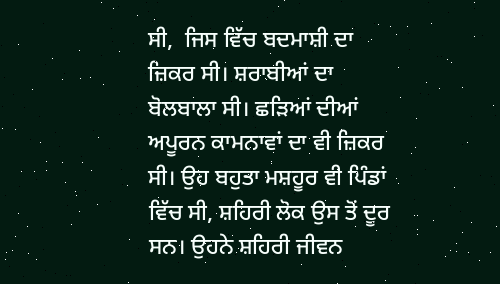ਸੀ,  ਜਿਸ ਵਿੱਚ ਬਦਮਾਸ਼ੀ ਦਾ ਜ਼ਿਕਰ ਸੀ। ਸ਼ਰਾਬੀਆਂ ਦਾ ਬੋਲਬਾਲਾ ਸੀ। ਛੜਿਆਂ ਦੀਆਂ ਅਪੂਰਨ ਕਾਮਨਾਵਾਂ ਦਾ ਵੀ ਜ਼ਿਕਰ ਸੀ। ਉਹ ਬਹੁਤਾ ਮਸ਼ਹੂਰ ਵੀ ਪਿੰਡਾਂ ਵਿੱਚ ਸੀ, ਸ਼ਹਿਰੀ ਲੋਕ ਉਸ ਤੋਂ ਦੂਰ ਸਨ। ਉਹਨੇ ਸ਼ਹਿਰੀ ਜੀਵਨ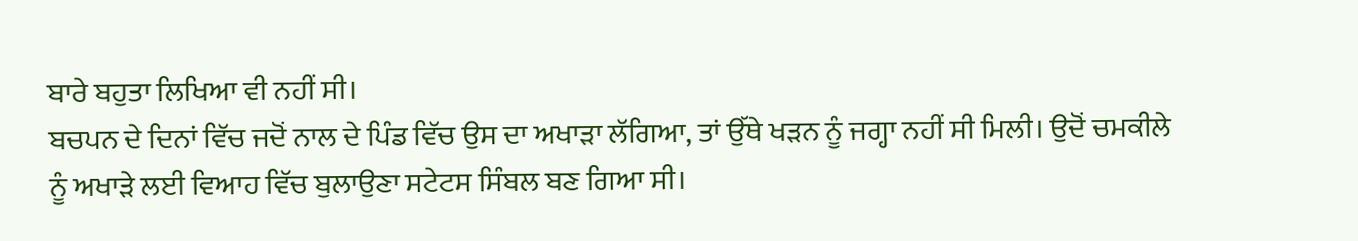ਬਾਰੇ ਬਹੁਤਾ ਲਿਖਿਆ ਵੀ ਨਹੀਂ ਸੀ।
ਬਚਪਨ ਦੇ ਦਿਨਾਂ ਵਿੱਚ ਜਦੋਂ ਨਾਲ ਦੇ ਪਿੰਡ ਵਿੱਚ ਉਸ ਦਾ ਅਖਾੜਾ ਲੱਗਿਆ, ਤਾਂ ਉੱਥੇ ਖੜਨ ਨੂੰ ਜਗ੍ਹਾ ਨਹੀਂ ਸੀ ਮਿਲੀ। ਉਦੋਂ ਚਮਕੀਲੇ ਨੂੰ ਅਖਾੜੇ ਲਈ ਵਿਆਹ ਵਿੱਚ ਬੁਲਾਉਣਾ ਸਟੇਟਸ ਸਿੰਬਲ ਬਣ ਗਿਆ ਸੀ।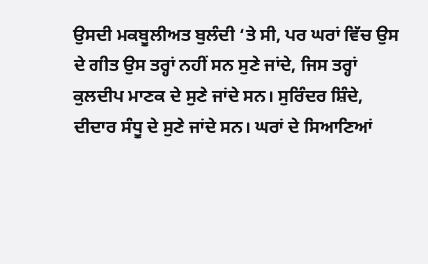ਉਸਦੀ ਮਕਬੂਲੀਅਤ ਬੁਲੰਦੀ ‘ਤੇ ਸੀ, ਪਰ ਘਰਾਂ ਵਿੱਚ ਉਸ ਦੇ ਗੀਤ ਉਸ ਤਰ੍ਹਾਂ ਨਹੀਂ ਸਨ ਸੁਣੇ ਜਾਂਦੇ, ਜਿਸ ਤਰ੍ਹਾਂ ਕੁਲਦੀਪ ਮਾਣਕ ਦੇ ਸੁਣੇ ਜਾਂਦੇ ਸਨ। ਸੁਰਿੰਦਰ ਸ਼ਿੰਦੇ, ਦੀਦਾਰ ਸੰਧੂ ਦੇ ਸੁਣੇ ਜਾਂਦੇ ਸਨ। ਘਰਾਂ ਦੇ ਸਿਆਣਿਆਂ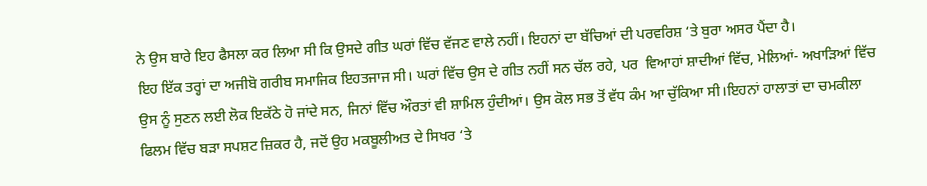ਨੇ ਉਸ ਬਾਰੇ ਇਹ ਫੈਸਲਾ ਕਰ ਲਿਆ ਸੀ ਕਿ ਉਸਦੇ ਗੀਤ ਘਰਾਂ ਵਿੱਚ ਵੱਜਣ ਵਾਲੇ ਨਹੀਂ। ਇਹਨਾਂ ਦਾ ਬੱਚਿਆਂ ਦੀ ਪਰਵਰਿਸ਼ ‘ਤੇ ਬੁਰਾ ਅਸਰ ਪੈਂਦਾ ਹੈ।
ਇਹ ਇੱਕ ਤਰ੍ਹਾਂ ਦਾ ਅਜੀਬੋ ਗਰੀਬ ਸਮਾਜਿਕ ਇਹਤਜਾਜ ਸੀ। ਘਰਾਂ ਵਿੱਚ ਉਸ ਦੇ ਗੀਤ ਨਹੀਂ ਸਨ ਚੱਲ ਰਹੇ, ਪਰ  ਵਿਆਹਾਂ ਸ਼ਾਦੀਆਂ ਵਿੱਚ, ਮੇਲਿਆਂ- ਅਖਾੜਿਆਂ ਵਿੱਚ ਉਸ ਨੂੰ ਸੁਣਨ ਲਈ ਲੋਕ ਇਕੱਠੇ ਹੋ ਜਾਂਦੇ ਸਨ, ਜਿਨਾਂ ਵਿੱਚ ਔਰਤਾਂ ਵੀ ਸ਼ਾਮਿਲ ਹੁੰਦੀਆਂ। ਉਸ ਕੋਲ ਸਭ ਤੋਂ ਵੱਧ ਕੰਮ ਆ ਚੁੱਕਿਆ ਸੀ।ਇਹਨਾਂ ਹਾਲਾਤਾਂ ਦਾ ਚਮਕੀਲਾ ਫਿਲਮ ਵਿੱਚ ਬੜਾ ਸਪਸ਼ਟ ਜ਼ਿਕਰ ਹੈ, ਜਦੋਂ ਉਹ ਮਕਬੂਲੀਅਤ ਦੇ ਸਿਖਰ ‘ਤੇ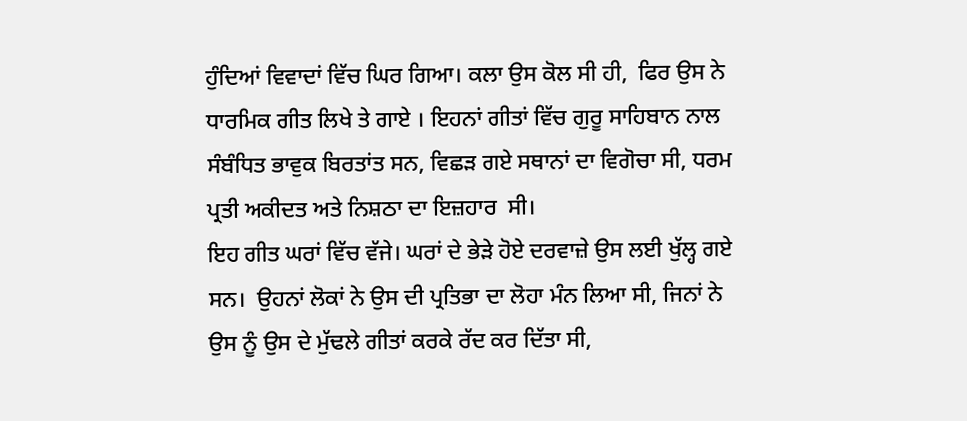ਹੁੰਦਿਆਂ ਵਿਵਾਦਾਂ ਵਿੱਚ ਘਿਰ ਗਿਆ। ਕਲਾ ਉਸ ਕੋਲ ਸੀ ਹੀ,  ਫਿਰ ਉਸ ਨੇ ਧਾਰਮਿਕ ਗੀਤ ਲਿਖੇ ਤੇ ਗਾਏ । ਇਹਨਾਂ ਗੀਤਾਂ ਵਿੱਚ ਗੁਰੂ ਸਾਹਿਬਾਨ ਨਾਲ ਸੰਬੰਧਿਤ ਭਾਵੁਕ ਬਿਰਤਾਂਤ ਸਨ, ਵਿਛੜ ਗਏ ਸਥਾਨਾਂ ਦਾ ਵਿਗੋਚਾ ਸੀ, ਧਰਮ ਪ੍ਰਤੀ ਅਕੀਦਤ ਅਤੇ ਨਿਸ਼ਠਾ ਦਾ ਇਜ਼ਹਾਰ  ਸੀ।
ਇਹ ਗੀਤ ਘਰਾਂ ਵਿੱਚ ਵੱਜੇ। ਘਰਾਂ ਦੇ ਭੇੜੇ ਹੋਏ ਦਰਵਾਜ਼ੇ ਉਸ ਲਈ ਖੁੱਲ੍ਹ ਗਏ ਸਨ।  ਉਹਨਾਂ ਲੋਕਾਂ ਨੇ ਉਸ ਦੀ ਪ੍ਰਤਿਭਾ ਦਾ ਲੋਹਾ ਮੰਨ ਲਿਆ ਸੀ, ਜਿਨਾਂ ਨੇ ਉਸ ਨੂੰ ਉਸ ਦੇ ਮੁੱਢਲੇ ਗੀਤਾਂ ਕਰਕੇ ਰੱਦ ਕਰ ਦਿੱਤਾ ਸੀ,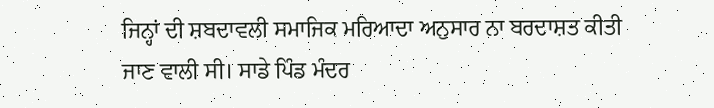ਜਿਨ੍ਹਾਂ ਦੀ ਸ਼ਬਦਾਵਲੀ ਸਮਾਜਿਕ ਮਰਿਆਦਾ ਅਨੁਸਾਰ ਨਾ ਬਰਦਾਸ਼ਤ ਕੀਤੀ ਜਾਣ ਵਾਲੀ ਸੀ। ਸਾਡੇ ਪਿੰਡ ਮੰਦਰ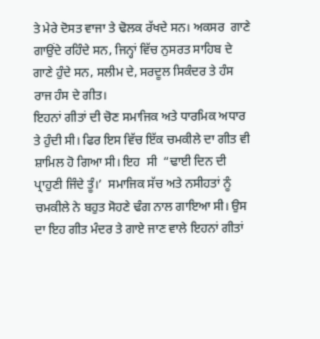ਤੇ ਮੇਰੇ ਦੋਸਤ ਵਾਜਾ ਤੇ ਢੋਲਕ ਰੱਖਦੇ ਸਨ। ਅਕਸਰ  ਗਾਣੇ ਗਾਉਂਦੇ ਰਹਿੰਦੇ ਸਨ, ਜਿਨ੍ਹਾਂ ਵਿੱਚ ਨੁਸਰਤ ਸਾਹਿਬ ਦੇ ਗਾਣੇ ਹੁੰਦੇ ਸਨ, ਸਲੀਮ ਦੇ, ਸਰਦੂਲ ਸਿਕੰਦਰ ਤੇ ਹੰਸ ਰਾਜ ਹੰਸ ਦੇ ਗੀਤ।
ਇਹਨਾਂ ਗੀਤਾਂ ਦੀ ਚੋਣ ਸਮਾਜਿਕ ਅਤੇ ਧਾਰਮਿਕ ਅਧਾਰ ਤੇ ਹੁੰਦੀ ਸੀ। ਫਿਰ ਇਸ ਵਿੱਚ ਇੱਕ ਚਮਕੀਲੇ ਦਾ ਗੀਤ ਵੀ ਸ਼ਾਮਿਲ ਹੋ ਗਿਆ ਸੀ। ਇਹ  ਸੀ  “ਢਾਈ ਦਿਨ ਦੀ ਪ੍ਰਾਹੁਣੀ ਜਿੰਦੇ ਤੂੰ।’  ਸਮਾਜਿਕ ਸੱਚ ਅਤੇ ਨਸੀਹਤਾਂ ਨੂੰ ਚਮਕੀਲੇ ਨੇ ਬਹੁਤ ਸੋਹਣੇ ਢੰਗ ਨਾਲ ਗਾਇਆ ਸੀ। ਉਸ ਦਾ ਇਹ ਗੀਤ ਮੰਦਰ ਤੇ ਗਾਏ ਜਾਣ ਵਾਲੇ ਇਹਨਾਂ ਗੀਤਾਂ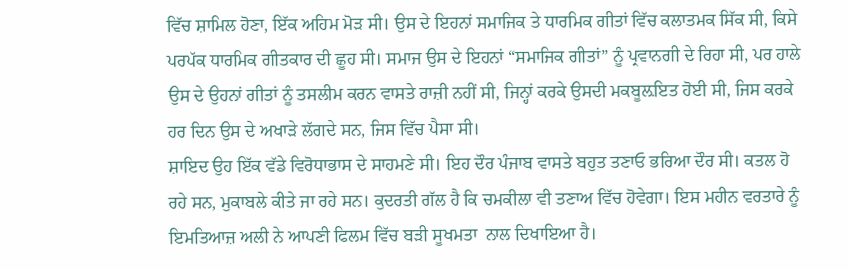ਵਿੱਚ ਸ਼ਾਮਿਲ ਹੋਣਾ, ਇੱਕ ਅਹਿਮ ਮੋੜ ਸੀ। ਉਸ ਦੇ ਇਹਨਾਂ ਸਮਾਜਿਕ ਤੇ ਧਾਰਮਿਕ ਗੀਤਾਂ ਵਿੱਚ ਕਲਾਤਮਕ ਸਿੱਕ ਸੀ, ਕਿਸੇ ਪਰਪੱਕ ਧਾਰਮਿਕ ਗੀਤਕਾਰ ਦੀ ਛੂਹ ਸੀ। ਸਮਾਜ ਉਸ ਦੇ ਇਹਨਾਂ “ਸਮਾਜਿਕ ਗੀਤਾਂ” ਨੂੰ ਪ੍ਰਵਾਨਗੀ ਦੇ ਰਿਹਾ ਸੀ, ਪਰ ਹਾਲੇ ਉਸ ਦੇ ਉਹਨਾਂ ਗੀਤਾਂ ਨੂੰ ਤਸਲੀਮ ਕਰਨ ਵਾਸਤੇ ਰਾਜ਼ੀ ਨਹੀਂ ਸੀ, ਜਿਨ੍ਹਾਂ ਕਰਕੇ ਉਸਦੀ ਮਕਬੂਲ਼ਇਤ ਹੋਈ ਸੀ, ਜਿਸ ਕਰਕੇ ਹਰ ਦਿਨ ਉਸ ਦੇ ਅਖਾੜੇ ਲੱਗਦੇ ਸਨ, ਜਿਸ ਵਿੱਚ ਪੈਸਾ ਸੀ।
ਸ਼ਾਇਦ ਉਹ ਇੱਕ ਵੱਡੇ ਵਿਰੋਧਾਭਾਸ ਦੇ ਸਾਹਮਣੇ ਸੀ। ਇਹ ਦੌਰ ਪੰਜਾਬ ਵਾਸਤੇ ਬਹੁਤ ਤਣਾਓ ਭਰਿਆ ਦੌਰ ਸੀ। ਕਤਲ ਹੋ ਰਹੇ ਸਨ, ਮੁਕਾਬਲੇ ਕੀਤੇ ਜਾ ਰਹੇ ਸਨ। ਕੁਦਰਤੀ ਗੱਲ ਹੈ ਕਿ ਚਮਕੀਲਾ ਵੀ ਤਣਾਅ ਵਿੱਚ ਹੋਵੇਗਾ। ਇਸ ਮਹੀਨ ਵਰਤਾਰੇ ਨੂੰ ਇਮਤਿਆਜ਼ ਅਲੀ ਨੇ ਆਪਣੀ ਫਿਲਮ ਵਿੱਚ ਬੜੀ ਸੂਖਮਤਾ  ਨਾਲ ਦਿਖਾਇਆ ਹੈ।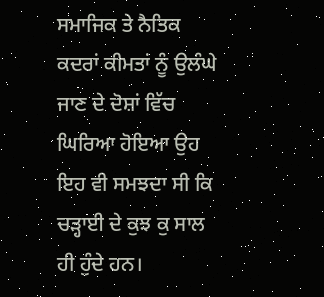ਸਮਾਜਿਕ ਤੇ ਨੈਤਿਕ ਕਦਰਾਂ ਕੀਮਤਾਂ ਨੂੰ ਉਲੰਘੇ ਜਾਣ ਦੇ ਦੋਸ਼ਾਂ ਵਿੱਚ ਘਿਰਿਆ ਹੋਇਆ ਉਹ ਇਹ ਵੀ ਸਮਝਦਾ ਸੀ ਕਿ ਚੜ੍ਹਾਈ ਦੇ ਕੁਝ ਕੁ ਸਾਲ  ਹੀ ਹੁੰਦੇ ਹਨ।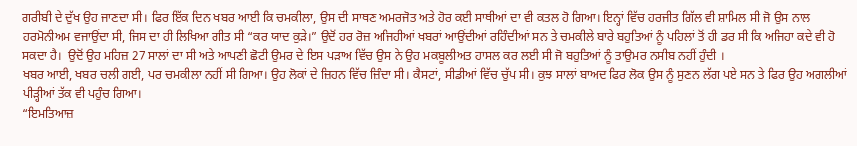ਗਰੀਬੀ ਦੇ ਦੁੱਖ ਉਹ ਜਾਣਦਾ ਸੀ। ਫਿਰ ਇੱਕ ਦਿਨ ਖਬਰ ਆਈ ਕਿ ਚਮਕੀਲਾ, ਉਸ ਦੀ ਸਾਥਣ ਅਮਰਜੋਤ ਅਤੇ ਹੋਰ ਕਈ ਸਾਥੀਆਂ ਦਾ ਵੀ ਕਤਲ ਹੋ ਗਿਆ। ਇਨ੍ਹਾਂ ਵਿੱਚ ਹਰਜੀਤ ਗਿੱਲ ਵੀ ਸ਼ਾਮਿਲ ਸੀ ਜੋ ਉਸ ਨਾਲ ਹਰਮੋਨੀਅਮ ਵਜਾਉਂਦਾ ਸੀ, ਜਿਸ ਦਾ ਹੀ ਲਿਖਿਆ ਗੀਤ ਸੀ “ਕਰ ਯਾਦ ਕੁੜੇ।” ਉਦੋਂ ਹਰ ਰੋਜ਼ ਅਜਿਹੀਆਂ ਖਬਰਾਂ ਆਉਂਦੀਆਂ ਰਹਿੰਦੀਆਂ ਸਨ ਤੇ ਚਮਕੀਲੇ ਬਾਰੇ ਬਹੁਤਿਆਂ ਨੂੰ ਪਹਿਲਾਂ ਤੋਂ ਹੀ ਡਰ ਸੀ ਕਿ ਅਜਿਹਾ ਕਦੇ ਵੀ ਹੋ ਸਕਦਾ ਹੈ।  ਉਦੋਂ ਉਹ ਮਹਿਜ਼ 27 ਸਾਲਾਂ ਦਾ ਸੀ ਅਤੇ ਆਪਣੀ ਛੋਟੀ ਉਮਰ ਦੇ ਇਸ ਪੜਾਅ ਵਿੱਚ ਉਸ ਨੇ ਉਹ ਮਕਬੂਲੀਅਤ ਹਾਸਲ ਕਰ ਲਈ ਸੀ ਜੋ ਬਹੁਤਿਆਂ ਨੂੰ ਤਾਉਮਰ ਨਸੀਬ ਨਹੀਂ ਹੁੰਦੀ ।
ਖਬਰ ਆਈ, ਖਬਰ ਚਲੀ ਗਈ, ਪਰ ਚਮਕੀਲਾ ਨਹੀਂ ਸੀ ਗਿਆ। ਉਹ ਲੋਕਾਂ ਦੇ ਜ਼ਿਹਨ ਵਿੱਚ ਜ਼ਿੰਦਾ ਸੀ। ਕੈਸਟਾਂ, ਸੀਡੀਆਂ ਵਿੱਚ ਚੁੱਪ ਸੀ। ਕੁਝ ਸਾਲਾਂ ਬਾਅਦ ਫਿਰ ਲੋਕ ਉਸ ਨੂੰ ਸੁਣਨ ਲੱਗ ਪਏ ਸਨ ਤੇ ਫਿਰ ਉਹ ਅਗਲੀਆਂ ਪੀੜ੍ਹੀਆਂ ਤੱਕ ਵੀ ਪਹੁੰਚ ਗਿਆ।
“ਇਮਤਿਆਜ਼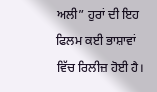ਅਲੀ” ਹੁਰਾਂ ਦੀ ਇਹ ਫਿਲਮ ਕਈ ਭਾਸ਼ਾਵਾਂ ਵਿੱਚ ਰਿਲੀਜ਼ ਹੋਈ ਹੈ।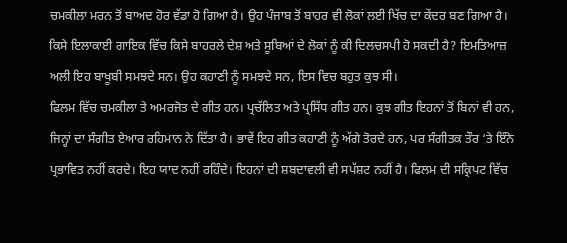ਚਮਕੀਲਾ ਮਰਨ ਤੋਂ ਬਾਅਦ ਹੋਰ ਵੱਡਾ ਹੋ ਗਿਆ ਹੈ। ਉਹ ਪੰਜਾਬ ਤੋਂ ਬਾਹਰ ਵੀ ਲੋਕਾਂ ਲਈ ਖਿੱਚ ਦਾ ਕੇਂਦਰ ਬਣ ਗਿਆ ਹੈ। ਕਿਸੇ ਇਲਾਕਾਈ ਗਾਇਕ ਵਿੱਚ ਕਿਸੇ ਬਾਹਰਲੇ ਦੇਸ਼ ਅਤੇ ਸੂਬਿਆਂ ਦੇ ਲੋਕਾਂ ਨੂੰ ਕੀ ਦਿਲਚਸਪੀ ਹੋ ਸਕਦੀ ਹੈ? ਇਮਤਿਆਜ਼ ਅਲੀ ਇਹ ਬਾਖੂਬੀ ਸਮਝਦੇ ਸਨ। ਉਹ ਕਹਾਣੀ ਨੂੰ ਸਮਝਦੇ ਸਨ, ਇਸ ਵਿਚ ਬਹੁਤ ਕੁਝ ਸੀ।
ਫਿਲਮ ਵਿੱਚ ਚਮਕੀਲਾ ਤੇ ਅਮਰਜੋਤ ਦੇ ਗੀਤ ਹਨ। ਪ੍ਰਚੱਲਿਤ ਅਤੇ ਪ੍ਰਸਿੱਧ ਗੀਤ ਹਨ। ਕੁਝ ਗੀਤ ਇਹਨਾਂ ਤੋਂ ਬਿਨਾਂ ਵੀ ਹਨ, ਜਿਨ੍ਹਾਂ ਦਾ ਸੰਗੀਤ ਏਆਰ ਰਹਿਮਾਨ ਨੇ ਦਿੱਤਾ ਹੈ। ਭਾਵੇਂ ਇਹ ਗੀਤ ਕਹਾਣੀ ਨੂੰ ਅੱਗੇ ਤੋਰਦੇ ਹਨ, ਪਰ ਸੰਗੀਤਕ ਤੌਰ ‘ਤੇ ਇੰਨੇ ਪ੍ਰਭਾਵਿਤ ਨਹੀਂ ਕਰਦੇ। ਇਹ ਯਾਦ ਨਹੀਂ ਰਹਿੰਦੇ। ਇਹਨਾਂ ਦੀ ਸ਼ਬਦਾਵਲੀ ਵੀ ਸਪੱਸ਼ਟ ਨਹੀਂ ਹੈ। ਫਿਲਮ ਦੀ ਸਕ੍ਰਿਪਟ ਵਿੱਚ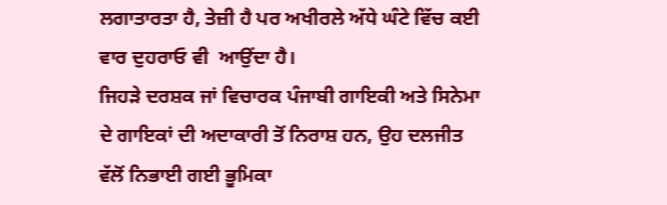ਲਗਾਤਾਰਤਾ ਹੈ, ਤੇਜ਼ੀ ਹੈ ਪਰ ਅਖੀਰਲੇ ਅੱਧੇ ਘੰਟੇ ਵਿੱਚ ਕਈ ਵਾਰ ਦੁਹਰਾਓ ਵੀ  ਆਉਂਦਾ ਹੈ।
ਜਿਹੜੇ ਦਰਸ਼ਕ ਜਾਂ ਵਿਚਾਰਕ ਪੰਜਾਬੀ ਗਾਇਕੀ ਅਤੇ ਸਿਨੇਮਾ ਦੇ ਗਾਇਕਾਂ ਦੀ ਅਦਾਕਾਰੀ ਤੋਂ ਨਿਰਾਸ਼ ਹਨ, ਉਹ ਦਲਜੀਤ ਵੱਲੋਂ ਨਿਭਾਈ ਗਈ ਭੂਮਿਕਾ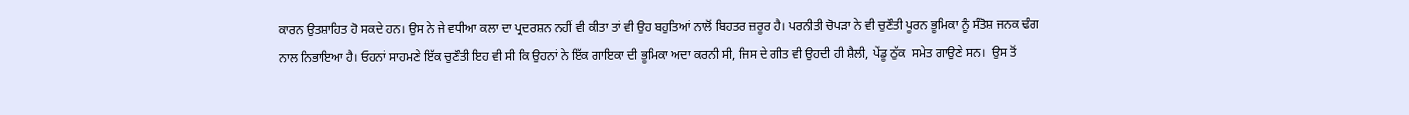ਕਾਰਨ ਉਤਸ਼ਾਹਿਤ ਹੋ ਸਕਦੇ ਹਨ। ਉਸ ਨੇ ਜੇ ਵਧੀਆ ਕਲਾ ਦਾ ਪ੍ਰਦਰਸ਼ਨ ਨਹੀਂ ਵੀ ਕੀਤਾ ਤਾਂ ਵੀ ਉਹ ਬਹੁਤਿਆਂ ਨਾਲੋਂ ਬਿਹਤਰ ਜ਼ਰੂਰ ਹੈ। ਪਰਨੀਤੀ ਚੋਪੜਾ ਨੇ ਵੀ ਚੁਣੌਤੀ ਪੂਰਨ ਭੂਮਿਕਾ ਨੂੰ ਸੰਤੋਸ਼ ਜਨਕ ਢੰਗ ਨਾਲ ਨਿਭਾਇਆ ਹੈ। ਓਹਨਾਂ ਸਾਹਮਣੇ ਇੱਕ ਚੁਣੌਤੀ ਇਹ ਵੀ ਸੀ ਕਿ ਉਹਨਾਂ ਨੇ ਇੱਕ ਗਾਇਕਾ ਦੀ ਭੂਮਿਕਾ ਅਦਾ ਕਰਨੀ ਸੀ, ਜਿਸ ਦੇ ਗੀਤ ਵੀ ਉਹਦੀ ਹੀ ਸ਼ੈਲੀ, ਪੇਂਡੂ ਠੁੱਕ  ਸਮੇਤ ਗਾਉਣੇ ਸਨ।  ਉਸ ਤੋਂ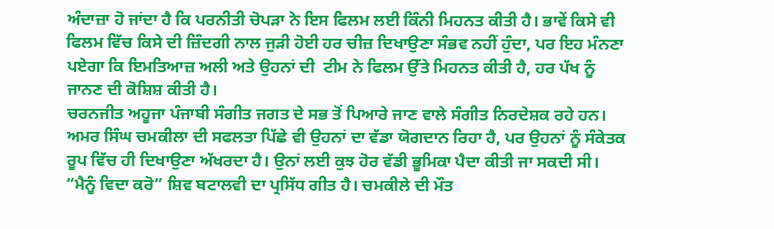ਅੰਦਾਜ਼ਾ ਹੋ ਜਾਂਦਾ ਹੈ ਕਿ ਪਰਨੀਤੀ ਚੋਪੜਾ ਨੇ ਇਸ ਫਿਲਮ ਲਈ ਕਿੰਨੀ ਮਿਹਨਤ ਕੀਤੀ ਹੈ। ਭਾਵੇਂ ਕਿਸੇ ਵੀ ਫਿਲਮ ਵਿੱਚ ਕਿਸੇ ਦੀ ਜ਼ਿੰਦਗੀ ਨਾਲ ਜੁੜੀ ਹੋਈ ਹਰ ਚੀਜ਼ ਦਿਖਾਉਣਾ ਸੰਭਵ ਨਹੀਂ ਹੁੰਦਾ, ਪਰ ਇਹ ਮੰਨਣਾ ਪਏਗਾ ਕਿ ਇਮਤਿਆਜ਼ ਅਲੀ ਅਤੇ ਉਹਨਾਂ ਦੀ  ਟੀਮ ਨੇ ਫਿਲਮ ਉੱਤੇ ਮਿਹਨਤ ਕੀਤੀ ਹੈ, ਹਰ ਪੱਖ ਨੂੰ ਜਾਨਣ ਦੀ ਕੋਸ਼ਿਸ਼ ਕੀਤੀ ਹੈ।
ਚਰਨਜੀਤ ਅਹੂਜਾ ਪੰਜਾਬੀ ਸੰਗੀਤ ਜਗਤ ਦੇ ਸਭ ਤੋਂ ਪਿਆਰੇ ਜਾਣ ਵਾਲੇ ਸੰਗੀਤ ਨਿਰਦੇਸ਼ਕ ਰਹੇ ਹਨ। ਅਮਰ ਸਿੰਘ ਚਮਕੀਲਾ ਦੀ ਸਫਲਤਾ ਪਿੱਛੇ ਵੀ ਉਹਨਾਂ ਦਾ ਵੱਡਾ ਯੋਗਦਾਨ ਰਿਹਾ ਹੈ, ਪਰ ਉਹਨਾਂ ਨੂੰ ਸੰਕੇਤਕ ਰੂਪ ਵਿੱਚ ਹੀ ਦਿਖਾਉਣਾ ਅੱਖਰਦਾ ਹੈ। ਉਨਾਂ ਲਈ ਕੁਝ ਹੋਰ ਵੱਡੀ ਭੂਮਿਕਾ ਪੈਦਾ ਕੀਤੀ ਜਾ ਸਕਦੀ ਸੀ।
“ਮੈਨੂੰ ਵਿਦਾ ਕਰੋ” ਸ਼ਿਵ ਬਟਾਲਵੀ ਦਾ ਪ੍ਰਸਿੱਧ ਗੀਤ ਹੈ। ਚਮਕੀਲੇ ਦੀ ਮੌਤ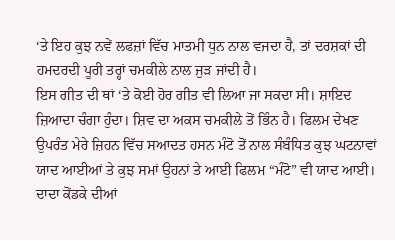‘ਤੇ ਇਹ ਕੁਝ ਨਵੇਂ ਲਫਜ਼ਾਂ ਵਿੱਚ ਮਾਤਮੀ ਧੁਨ ਨਾਲ ਵਜਦਾ ਹੈ, ਤਾਂ ਦਰਸ਼ਕਾਂ ਦੀ ਹਮਦਰਦੀ ਪੂਰੀ ਤਰ੍ਹਾਂ ਚਮਕੀਲੇ ਨਾਲ ਜੁੜ ਜਾਂਦੀ ਹੈ।
ਇਸ ਗੀਤ ਦੀ ਥਾਂ ‘ਤੇ ਕੋਈ ਹੋਰ ਗੀਤ ਵੀ ਲਿਆ ਜਾ ਸਕਦਾ ਸੀ। ਸ਼ਾਇਦ ਜ਼ਿਆਦਾ ਚੰਗਾ ਹੁੰਦਾ। ਸ਼ਿਵ ਦਾ ਅਕਸ ਚਮਕੀਲੇ ਤੋਂ ਭਿੰਨ ਹੈ। ਫਿਲਮ ਦੇਖਣ ਉਪਰੰਤ ਮੇਰੇ ਜ਼ਿਹਨ ਵਿੱਚ ਸਆਦਤ ਹਸਨ ਮੰਟੋ ਤੋਂ ਨਾਲ ਸੰਬੰਧਿਤ ਕੁਝ ਘਟਨਾਵਾਂ ਯਾਦ ਆਈਆਂ ਤੇ ਕੁਝ ਸਮਾਂ ਉਹਨਾਂ ਤੇ ਆਈ ਫਿਲਮ “ਮੰਟੋ” ਵੀ ਯਾਦ ਆਈ। ਦਾਦਾ ਕੋਂਡਕੇ ਦੀਆਂ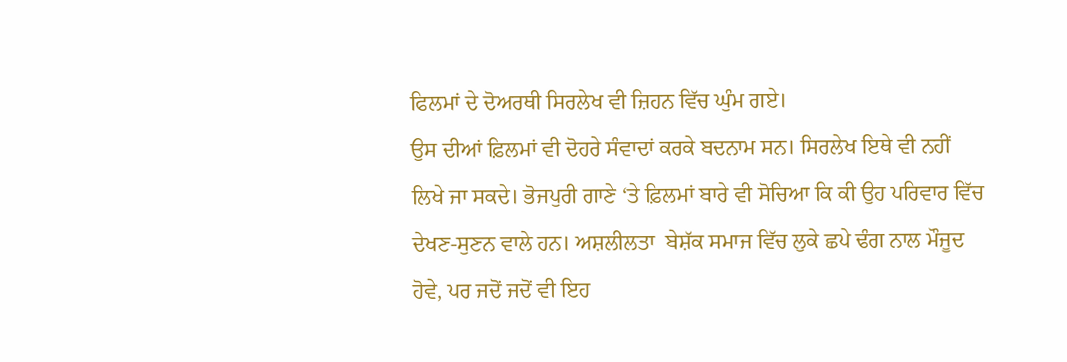ਫਿਲਮਾਂ ਦੇ ਦੋਅਰਥੀ ਸਿਰਲੇਖ ਵੀ ਜ਼ਿਹਨ ਵਿੱਚ ਘੁੰਮ ਗਏ।
ਉਸ ਦੀਆਂ ਫ਼ਿਲਮਾਂ ਵੀ ਦੋਹਰੇ ਸੰਵਾਦਾਂ ਕਰਕੇ ਬਦਨਾਮ ਸਨ। ਸਿਰਲੇਖ ਇਥੇ ਵੀ ਨਹੀਂ ਲਿਖੇ ਜਾ ਸਕਦੇ। ਭੋਜਪੁਰੀ ਗਾਣੇ ‘ਤੇ ਫ਼ਿਲਮਾਂ ਬਾਰੇ ਵੀ ਸੋਚਿਆ ਕਿ ਕੀ ਉਹ ਪਰਿਵਾਰ ਵਿੱਚ ਦੇਖਣ-ਸੁਣਨ ਵਾਲੇ ਹਨ। ਅਸ਼ਲੀਲਤਾ  ਬੇਸ਼ੱਕ ਸਮਾਜ ਵਿੱਚ ਲੁਕੇ ਛਪੇ ਢੰਗ ਨਾਲ ਮੌਜੂਦ ਹੋਵੇ, ਪਰ ਜਦੋਂ ਜਦੋਂ ਵੀ ਇਹ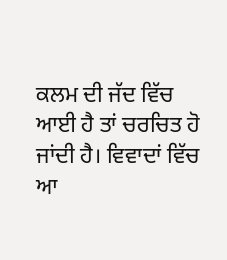ਕਲਮ ਦੀ ਜੱਦ ਵਿੱਚ ਆਈ ਹੈ ਤਾਂ ਚਰਚਿਤ ਹੋ ਜਾਂਦੀ ਹੈ। ਵਿਵਾਦਾਂ ਵਿੱਚ ਆ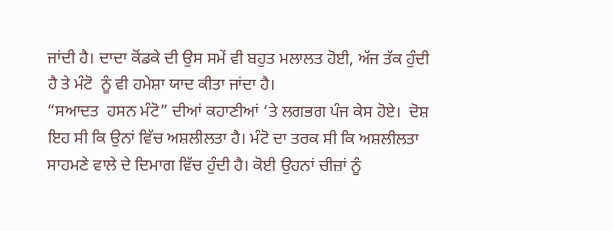ਜਾਂਦੀ ਹੈ। ਦਾਦਾ ਕੋਂਡਕੇ ਦੀ ਉਸ ਸਮੇਂ ਵੀ ਬਹੁਤ ਮਲਾਲਤ ਹੋਈ, ਅੱਜ ਤੱਕ ਹੁੰਦੀ ਹੈ ਤੇ ਮੰਟੋ  ਨੂੰ ਵੀ ਹਮੇਸ਼ਾ ਯਾਦ ਕੀਤਾ ਜਾਂਦਾ ਹੈ।
“ਸਆਦਤ  ਹਸਨ ਮੰਟੋ” ਦੀਆਂ ਕਹਾਣੀਆਂ ‘ਤੇ ਲਗਭਗ ਪੰਜ ਕੇਸ ਹੋਏ।  ਦੋਸ਼ ਇਹ ਸੀ ਕਿ ਉਨਾਂ ਵਿੱਚ ਅਸ਼ਲੀਲਤਾ ਹੈ। ਮੰਟੋ ਦਾ ਤਰਕ ਸੀ ਕਿ ਅਸ਼ਲੀਲਤਾ ਸਾਹਮਣੇ ਵਾਲੇ ਦੇ ਦਿਮਾਗ ਵਿੱਚ ਹੁੰਦੀ ਹੈ। ਕੋਈ ਉਹਨਾਂ ਚੀਜ਼ਾਂ ਨੂੰ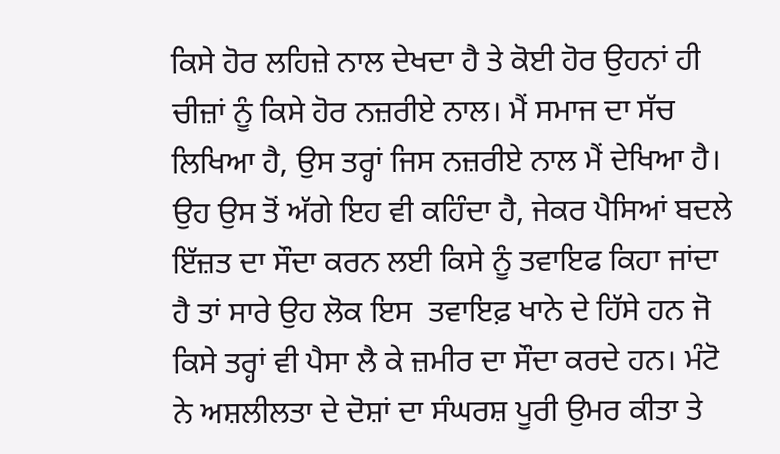ਕਿਸੇ ਹੋਰ ਲਹਿਜ਼ੇ ਨਾਲ ਦੇਖਦਾ ਹੈ ਤੇ ਕੋਈ ਹੋਰ ਉਹਨਾਂ ਹੀ ਚੀਜ਼ਾਂ ਨੂੰ ਕਿਸੇ ਹੋਰ ਨਜ਼ਰੀਏ ਨਾਲ। ਮੈਂ ਸਮਾਜ ਦਾ ਸੱਚ ਲਿਖਿਆ ਹੈ, ਉਸ ਤਰ੍ਹਾਂ ਜਿਸ ਨਜ਼ਰੀਏ ਨਾਲ ਮੈਂ ਦੇਖਿਆ ਹੈ।
ਉਹ ਉਸ ਤੋਂ ਅੱਗੇ ਇਹ ਵੀ ਕਹਿੰਦਾ ਹੈ, ਜੇਕਰ ਪੈਸਿਆਂ ਬਦਲੇ ਇੱਜ਼ਤ ਦਾ ਸੌਦਾ ਕਰਨ ਲਈ ਕਿਸੇ ਨੂੰ ਤਵਾਇਫ ਕਿਹਾ ਜਾਂਦਾ ਹੈ ਤਾਂ ਸਾਰੇ ਉਹ ਲੋਕ ਇਸ  ਤਵਾਇਫ਼ ਖਾਨੇ ਦੇ ਹਿੱਸੇ ਹਨ ਜੋ ਕਿਸੇ ਤਰ੍ਹਾਂ ਵੀ ਪੈਸਾ ਲੈ ਕੇ ਜ਼ਮੀਰ ਦਾ ਸੌਦਾ ਕਰਦੇ ਹਨ। ਮੰਟੋ ਨੇ ਅਸ਼ਲੀਲਤਾ ਦੇ ਦੋਸ਼ਾਂ ਦਾ ਸੰਘਰਸ਼ ਪੂਰੀ ਉਮਰ ਕੀਤਾ ਤੇ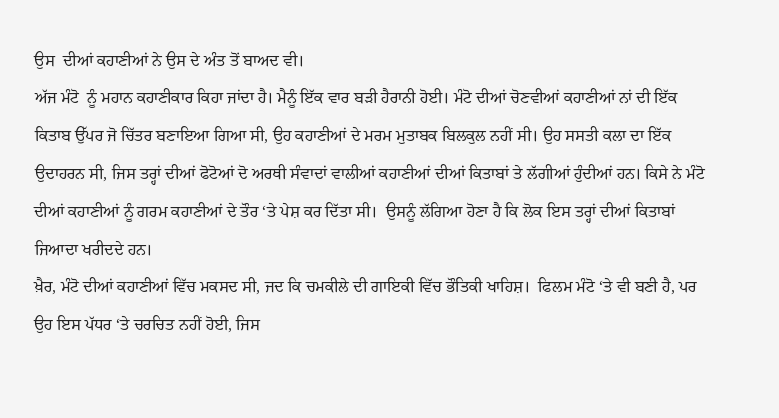ਉਸ  ਦੀਆਂ ਕਹਾਣੀਆਂ ਨੇ ਉਸ ਦੇ ਅੰਤ ਤੋਂ ਬਾਅਦ ਵੀ।
ਅੱਜ ਮੰਟੋ  ਨੂੰ ਮਹਾਨ ਕਹਾਣੀਕਾਰ ਕਿਹਾ ਜਾਂਦਾ ਹੈ। ਮੈਨੂੰ ਇੱਕ ਵਾਰ ਬੜੀ ਹੈਰਾਨੀ ਹੋਈ। ਮੰਟੋ ਦੀਆਂ ਚੋਣਵੀਆਂ ਕਹਾਣੀਆਂ ਨਾਂ ਦੀ ਇੱਕ ਕਿਤਾਬ ਉੱਪਰ ਜੋ ਚਿੱਤਰ ਬਣਾਇਆ ਗਿਆ ਸੀ, ਉਹ ਕਹਾਣੀਆਂ ਦੇ ਮਰਮ ਮੁਤਾਬਕ ਬਿਲਕੁਲ ਨਹੀਂ ਸੀ। ਉਹ ਸਸਤੀ ਕਲਾ ਦਾ ਇੱਕ ਉਦਾਹਰਨ ਸੀ, ਜਿਸ ਤਰ੍ਹਾਂ ਦੀਆਂ ਫੋਟੋਆਂ ਦੋ ਅਰਥੀ ਸੰਵਾਦਾਂ ਵਾਲੀਆਂ ਕਹਾਣੀਆਂ ਦੀਆਂ ਕਿਤਾਬਾਂ ਤੇ ਲੱਗੀਆਂ ਹੁੰਦੀਆਂ ਹਨ। ਕਿਸੇ ਨੇ ਮੰਟੋ ਦੀਆਂ ਕਹਾਣੀਆਂ ਨੂੰ ਗਰਮ ਕਹਾਣੀਆਂ ਦੇ ਤੌਰ ‘ਤੇ ਪੇਸ਼ ਕਰ ਦਿੱਤਾ ਸੀ।  ਉਸਨੂੰ ਲੱਗਿਆ ਹੋਣਾ ਹੈ ਕਿ ਲੋਕ ਇਸ ਤਰ੍ਹਾਂ ਦੀਆਂ ਕਿਤਾਬਾਂ ਜਿਆਦਾ ਖਰੀਦਦੇ ਹਨ।
ਖ਼ੈਰ, ਮੰਟੋ ਦੀਆਂ ਕਹਾਣੀਆਂ ਵਿੱਚ ਮਕਸਦ ਸੀ, ਜਦ ਕਿ ਚਮਕੀਲੇ ਦੀ ਗਾਇਕੀ ਵਿੱਚ ਭੌਤਿਕੀ ਖਾਹਿਸ਼।  ਫਿਲਮ ਮੰਟੋ ‘ਤੇ ਵੀ ਬਣੀ ਹੈ, ਪਰ ਉਹ ਇਸ ਪੱਧਰ ‘ਤੇ ਚਰਚਿਤ ਨਹੀਂ ਹੋਈ, ਜਿਸ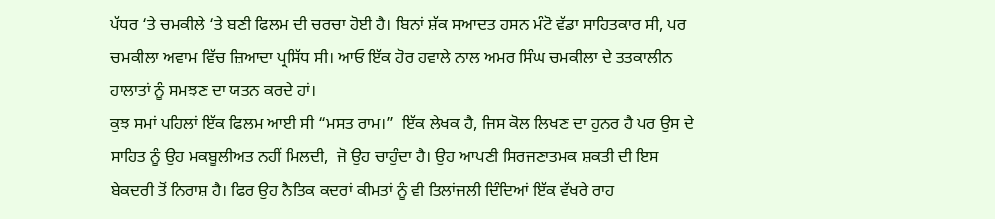ਪੱਧਰ ‘ਤੇ ਚਮਕੀਲੇ ‘ਤੇ ਬਣੀ ਫਿਲਮ ਦੀ ਚਰਚਾ ਹੋਈ ਹੈ। ਬਿਨਾਂ ਸ਼ੱਕ ਸਆਦਤ ਹਸਨ ਮੰਟੋ ਵੱਡਾ ਸਾਹਿਤਕਾਰ ਸੀ, ਪਰ ਚਮਕੀਲਾ ਅਵਾਮ ਵਿੱਚ ਜ਼ਿਆਦਾ ਪ੍ਰਸਿੱਧ ਸੀ। ਆਓ ਇੱਕ ਹੋਰ ਹਵਾਲੇ ਨਾਲ ਅਮਰ ਸਿੰਘ ਚਮਕੀਲਾ ਦੇ ਤਤਕਾਲੀਨ ਹਾਲਾਤਾਂ ਨੂੰ ਸਮਝਣ ਦਾ ਯਤਨ ਕਰਦੇ ਹਾਂ।
ਕੁਝ ਸਮਾਂ ਪਹਿਲਾਂ ਇੱਕ ਫਿਲਮ ਆਈ ਸੀ “ਮਸਤ ਰਾਮ।”  ਇੱਕ ਲੇਖਕ ਹੈ, ਜਿਸ ਕੋਲ ਲਿਖਣ ਦਾ ਹੁਨਰ ਹੈ ਪਰ ਉਸ ਦੇ ਸਾਹਿਤ ਨੂੰ ਉਹ ਮਕਬੂਲੀਅਤ ਨਹੀਂ ਮਿਲਦੀ,  ਜੋ ਉਹ ਚਾਹੁੰਦਾ ਹੈ। ਉਹ ਆਪਣੀ ਸਿਰਜਣਾਤਮਕ ਸ਼ਕਤੀ ਦੀ ਇਸ ਬੇਕਦਰੀ ਤੋਂ ਨਿਰਾਸ਼ ਹੈ। ਫਿਰ ਉਹ ਨੈਤਿਕ ਕਦਰਾਂ ਕੀਮਤਾਂ ਨੂੰ ਵੀ ਤਿਲਾਂਜਲੀ ਦਿੰਦਿਆਂ ਇੱਕ ਵੱਖਰੇ ਰਾਹ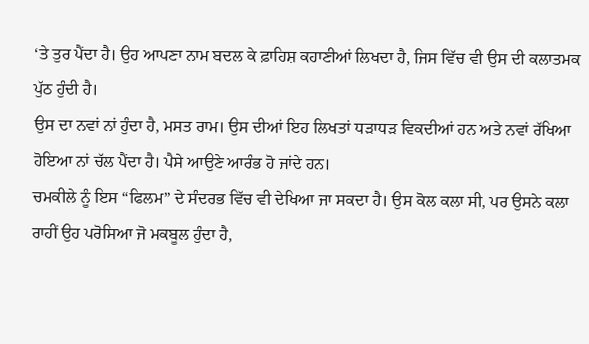‘ਤੇ ਤੁਰ ਪੈਂਦਾ ਹੈ। ਉਹ ਆਪਣਾ ਨਾਮ ਬਦਲ ਕੇ ਫ਼ਾਹਿਸ਼ ਕਹਾਣੀਆਂ ਲਿਖਦਾ ਹੈ, ਜਿਸ ਵਿੱਚ ਵੀ ਉਸ ਦੀ ਕਲਾਤਮਕ ਪੁੱਠ ਹੁੰਦੀ ਹੈ।
ਉਸ ਦਾ ਨਵਾਂ ਨਾਂ ਹੁੰਦਾ ਹੈ, ਮਸਤ ਰਾਮ। ਉਸ ਦੀਆਂ ਇਹ ਲਿਖਤਾਂ ਧੜਾਧੜ ਵਿਕਦੀਆਂ ਹਨ ਅਤੇ ਨਵਾਂ ਰੱਖਿਆ ਹੋਇਆ ਨਾਂ ਚੱਲ ਪੈਂਦਾ ਹੈ। ਪੈਸੇ ਆਉਣੇ ਆਰੰਭ ਹੋ ਜਾਂਦੇ ਹਨ।
ਚਮਕੀਲੇ ਨੂੰ ਇਸ “ਫਿਲਮ” ਦੇ ਸੰਦਰਭ ਵਿੱਚ ਵੀ ਦੇਖਿਆ ਜਾ ਸਕਦਾ ਹੈ। ਉਸ ਕੋਲ ਕਲਾ ਸੀ, ਪਰ ਉਸਨੇ ਕਲਾ ਰਾਹੀਂ ਉਹ ਪਰੋਸਿਆ ਜੋ ਮਕਬੂਲ ਹੁੰਦਾ ਹੈ,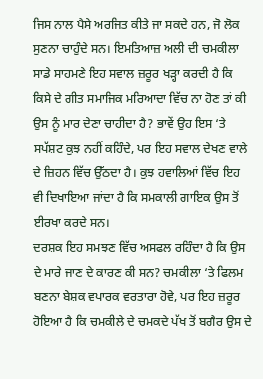ਜਿਸ ਨਾਲ ਪੈਸੇ ਅਰਜਿਤ ਕੀਤੇ ਜਾ ਸਕਦੇ ਹਨ, ਜੋ ਲੋਕ ਸੁਣਨਾ ਚਾਹੁੰਦੇ ਸਨ। ਇਮਤਿਆਜ਼ ਅਲੀ ਦੀ ਚਮਕੀਲਾ ਸਾਡੇ ਸਾਹਮਣੇ ਇਹ ਸਵਾਲ ਜ਼ਰੂਰ ਖੜ੍ਹਾ ਕਰਦੀ ਹੈ ਕਿ ਕਿਸੇ ਦੇ ਗੀਤ ਸਮਾਜਿਕ ਮਰਿਆਦਾ ਵਿੱਚ ਨਾ ਹੋਣ ਤਾਂ ਕੀ ਉਸ ਨੂੰ ਮਾਰ ਦੇਣਾ ਚਾਹੀਦਾ ਹੈ? ਭਾਵੇਂ ਉਹ ਇਸ ‘ਤੇ ਸਪੱਸ਼ਟ ਕੁਝ ਨਹੀਂ ਕਹਿੰਦੇ, ਪਰ ਇਹ ਸਵਾਲ ਦੇਖਣ ਵਾਲੇ ਦੇ ਜ਼ਿਹਨ ਵਿੱਚ ਉੱਠਦਾ ਹੈ। ਕੁਝ ਹਵਾਲਿਆਂ ਵਿੱਚ ਇਹ ਵੀ ਦਿਖਾਇਆ ਜਾਂਦਾ ਹੈ ਕਿ ਸਮਕਾਲੀ ਗਾਇਕ ਉਸ ਤੋਂ ਈਰਖਾ ਕਰਦੇ ਸਨ।
ਦਰਸ਼ਕ ਇਹ ਸਮਝਣ ਵਿੱਚ ਅਸਫਲ ਰਹਿੰਦਾ ਹੈ ਕਿ ਉਸ ਦੇ ਮਾਰੇ ਜਾਣ ਦੇ ਕਾਰਣ ਕੀ ਸਨ? ਚਮਕੀਲਾ ‘ਤੇ ਫਿਲਮ ਬਣਨਾ ਬੇਸ਼ਕ ਵਪਾਰਕ ਵਰਤਾਰਾ ਹੋਵੇ, ਪਰ ਇਹ ਜ਼ਰੂਰ ਹੋਇਆ ਹੈ ਕਿ ਚਮਕੀਲੇ ਦੇ ਚਮਕਦੇ ਪੱਖ ਤੋਂ ਬਗੈਰ ਉਸ ਦੇ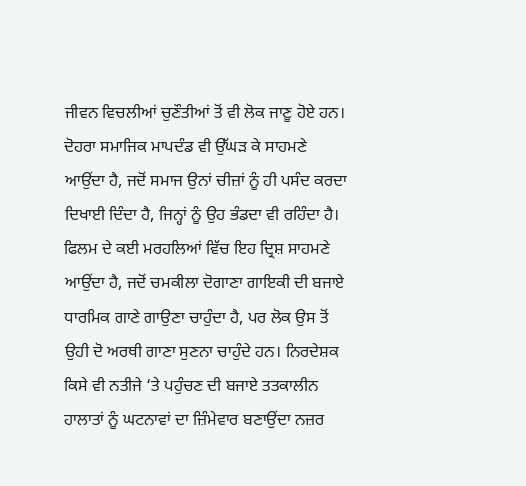ਜੀਵਨ ਵਿਚਲੀਆਂ ਚੁਣੌਤੀਆਂ ਤੋਂ ਵੀ ਲੋਕ ਜਾਣੂ ਹੋਏ ਹਨ। ਦੋਹਰਾ ਸਮਾਜਿਕ ਮਾਪਦੰਡ ਵੀ ਉੱਘੜ ਕੇ ਸਾਹਮਣੇ ਆਉਂਦਾ ਹੈ, ਜਦੋਂ ਸਮਾਜ ਉਨਾਂ ਚੀਜ਼ਾਂ ਨੂੰ ਹੀ ਪਸੰਦ ਕਰਦਾ ਦਿਖਾਈ ਦਿੰਦਾ ਹੈ, ਜਿਨ੍ਹਾਂ ਨੂੰ ਉਹ ਭੰਡਦਾ ਵੀ ਰਹਿੰਦਾ ਹੈ।
ਫਿਲਮ ਦੇ ਕਈ ਮਰਹਲਿਆਂ ਵਿੱਚ ਇਹ ਦ੍ਰਿਸ਼ ਸਾਹਮਣੇ ਆਉਂਦਾ ਹੈ, ਜਦੋਂ ਚਮਕੀਲਾ ਦੋਗਾਣਾ ਗਾਇਕੀ ਦੀ ਬਜਾਏ ਧਾਰਮਿਕ ਗਾਣੇ ਗਾਉਣਾ ਚਾਹੁੰਦਾ ਹੈ, ਪਰ ਲੋਕ ਉਸ ਤੋਂ ਉਹੀ ਦੋ ਅਰਥੀ ਗਾਣਾ ਸੁਣਨਾ ਚਾਹੁੰਦੇ ਹਨ। ਨਿਰਦੇਸ਼ਕ ਕਿਸੇ ਵੀ ਨਤੀਜੇ ‘ਤੇ ਪਹੁੰਚਣ ਦੀ ਬਜਾਏ ਤਤਕਾਲੀਨ ਹਾਲਾਤਾਂ ਨੂੰ ਘਟਨਾਵਾਂ ਦਾ ਜ਼ਿੰਮੇਵਾਰ ਬਣਾਉਂਦਾ ਨਜ਼ਰ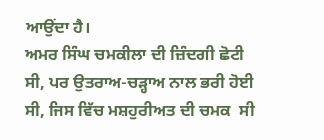ਆਉਂਦਾ ਹੈ।
ਅਮਰ ਸਿੰਘ ਚਮਕੀਲਾ ਦੀ ਜ਼ਿੰਦਗੀ ਛੋਟੀ ਸੀ, ਪਰ ਉਤਰਾਅ-ਚੜ੍ਹਾਅ ਨਾਲ ਭਰੀ ਹੋਈ ਸੀ, ਜਿਸ ਵਿੱਚ ਮਸ਼ਹੁਰੀਅਤ ਦੀ ਚਮਕ  ਸੀ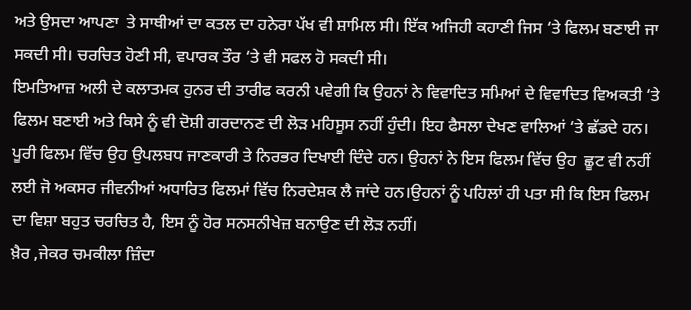ਅਤੇ ਉਸਦਾ ਆਪਣਾ  ਤੇ ਸਾਥੀਆਂ ਦਾ ਕਤਲ ਦਾ ਹਨੇਰਾ ਪੱਖ ਵੀ ਸ਼ਾਮਿਲ ਸੀ। ਇੱਕ ਅਜਿਹੀ ਕਹਾਣੀ ਜਿਸ ‘ਤੇ ਫਿਲਮ ਬਣਾਈ ਜਾ ਸਕਦੀ ਸੀ। ਚਰਚਿਤ ਹੋਣੀ ਸੀ, ਵਪਾਰਕ ਤੌਰ ‘ਤੇ ਵੀ ਸਫਲ ਹੋ ਸਕਦੀ ਸੀ।
ਇਮਤਿਆਜ਼ ਅਲੀ ਦੇ ਕਲਾਤਮਕ ਹੁਨਰ ਦੀ ਤਾਰੀਫ ਕਰਨੀ ਪਵੇਗੀ ਕਿ ਉਹਨਾਂ ਨੇ ਵਿਵਾਦਿਤ ਸਮਿਆਂ ਦੇ ਵਿਵਾਦਿਤ ਵਿਅਕਤੀ ‘ਤੇ ਫਿਲਮ ਬਣਾਈ ਅਤੇ ਕਿਸੇ ਨੂੰ ਵੀ ਦੋਸ਼ੀ ਗਰਦਾਨਣ ਦੀ ਲੋੜ ਮਹਿਸੂਸ ਨਹੀਂ ਹੁੰਦੀ। ਇਹ ਫੈਸਲਾ ਦੇਖਣ ਵਾਲਿਆਂ ‘ਤੇ ਛੱਡਦੇ ਹਨ। ਪੂਰੀ ਫਿਲਮ ਵਿੱਚ ਉਹ ਉਪਲਬਧ ਜਾਣਕਾਰੀ ਤੇ ਨਿਰਭਰ ਦਿਖਾਈ ਦਿੰਦੇ ਹਨ। ਉਹਨਾਂ ਨੇ ਇਸ ਫਿਲਮ ਵਿੱਚ ਉਹ  ਛੂਟ ਵੀ ਨਹੀਂ ਲਈ ਜੋ ਅਕਸਰ ਜੀਵਨੀਆਂ ਅਧਾਰਿਤ ਫਿਲਮਾਂ ਵਿੱਚ ਨਿਰਦੇਸ਼ਕ ਲੈ ਜਾਂਦੇ ਹਨ।ਉਹਨਾਂ ਨੂੰ ਪਹਿਲਾਂ ਹੀ ਪਤਾ ਸੀ ਕਿ ਇਸ ਫਿਲਮ ਦਾ ਵਿਸ਼ਾ ਬਹੁਤ ਚਰਚਿਤ ਹੈ, ਇਸ ਨੂੰ ਹੋਰ ਸਨਸਨੀਖੇਜ਼ ਬਨਾਉਣ ਦੀ ਲੋੜ ਨਹੀਂ।
ਖ਼ੈਰ ,ਜੇਕਰ ਚਮਕੀਲਾ ਜ਼ਿੰਦਾ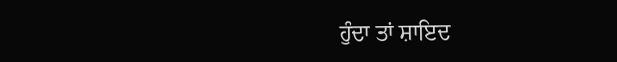ਹੁੰਦਾ ਤਾਂ ਸ਼ਾਇਦ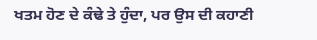ਖਤਮ ਹੋਣ ਦੇ ਕੰਢੇ ਤੇ ਹੁੰਦਾ, ਪਰ ਉਸ ਦੀ ਕਹਾਣੀ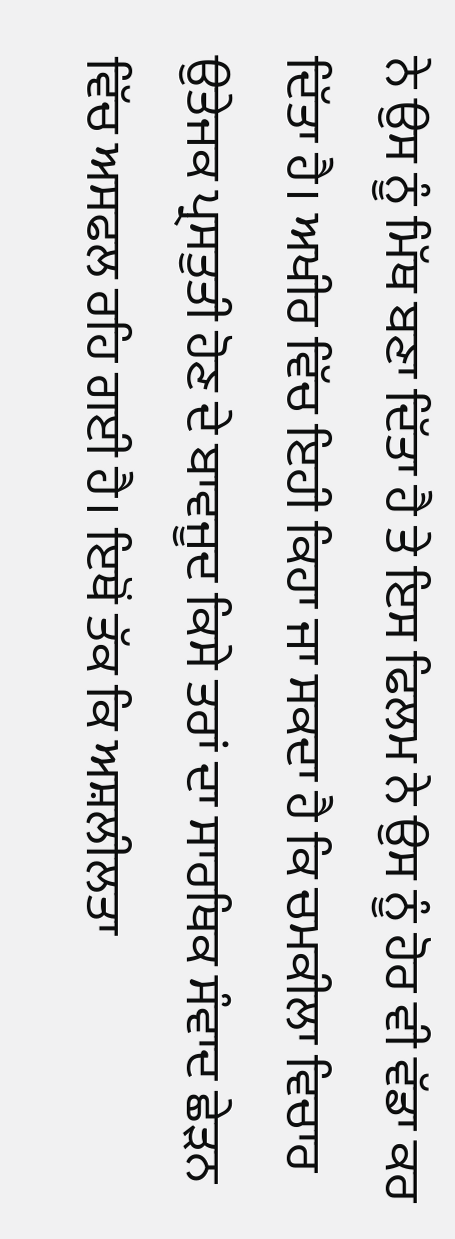ਨੇ ਉਸ ਨੂੰ ਮਿੱਥ ਬਣਾ ਦਿੱਤਾ ਹੈ ਤੇ ਇਸ ਫਿਲਮ ਨੇ ਉਸ ਨੂੰ ਹੋਰ ਵੀ ਵੱਡਾ ਕਰ ਦਿੱਤਾ ਹੈ। ਅਖੀਰ ਵਿੱਚ ਇਹੀ ਕਿਹਾ ਜਾ ਸਕਦਾ ਹੈ ਕਿ ਚਮਕੀਲਾ ਵਿਚਾਰ ਉਤੇਜਕ ਪ੍ਰਸਤੁਤੀ ਹੋਣ ਦੇ ਬਾਵਜੂਦ ਕਿਸੇ ਤਰਾਂ ਦਾ ਸਾਰਥਿਕ ਸੰਵਾਦ ਛੇੜਨ ਵਿੱਚ ਅਸਫਲ ਰਹਿ ਗਈ ਹੈ। ਇਥੋਂ ਤੱਕ ਕਿ ਅਸ਼ਲੀਲਤਾ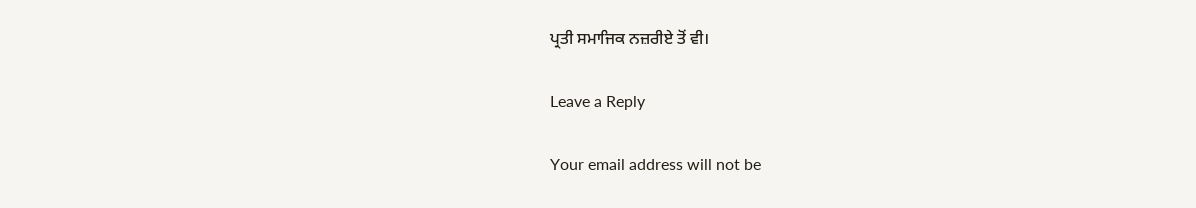ਪ੍ਰਤੀ ਸਮਾਜਿਕ ਨਜ਼ਰੀਏ ਤੋਂ ਵੀ।

Leave a Reply

Your email address will not be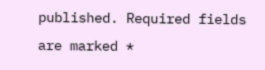published. Required fields are marked *